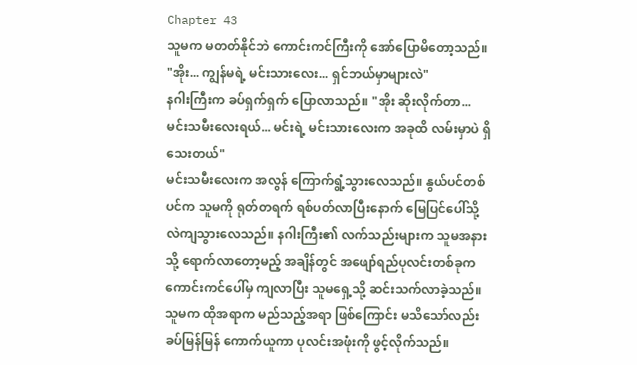Chapter 43
သူမက မတတ်နိုင်ဘဲ ကောင်းကင်ကြီးကို အော်ပြောမိတော့သည်။
"အိုး... ကျွန်မရဲ့ မင်းသားလေး... ရှင်ဘယ်မှာများလဲ"
နဂါးကြီးက ခပ်ရှက်ရှက် ပြောလာသည်။ "အိုး ဆိုးလိုက်တာ... မင်းသမီးလေးရယ်... မင်းရဲ့ မင်းသားလေးက အခုထိ လမ်းမှာပဲ ရှိသေးတယ်"
မင်းသမီးလေးက အလွန် ကြောက်ရွံ့သွားလေသည်။ နွယ်ပင်တစ်ပင်က သူမကို ရုတ်တရက် ရစ်ပတ်လာပြီးနောက် မြေပြင်ပေါ်သို့ လဲကျသွားလေသည်။ နဂါးကြီး၏ လက်သည်းများက သူမအနားသို့ ရောက်လာတော့မည့် အချိန်တွင် အဖျော်ရည်ပုလင်းတစ်ခုက ကောင်းကင်ပေါ်မှ ကျလာပြီး သူမရှေ့သို့ ဆင်းသက်လာခဲ့သည်။
သူမက ထိုအရာက မည်သည့်အရာ ဖြစ်ကြောင်း မသိသော်လည်း ခပ်မြန်မြန် ကောက်ယူကာ ပုလင်းအဖုံးကို ဖွင့်လိုက်သည်။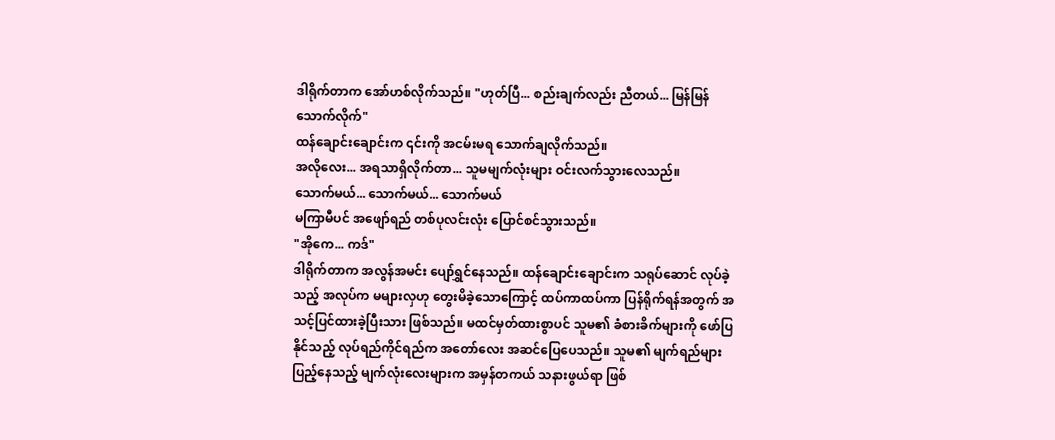ဒါရိုက်တာက အော်ဟစ်လိုက်သည်။ "ဟုတ်ပြီ... စည်းချက်လည်း ညီတယ်... မြန်မြန်သောက်လိုက်"
ထန်ချောင်းချောင်းက ၎င်းကို အငမ်းမရ သောက်ချလိုက်သည်။
အလိုလေး... အရသာရှိလိုက်တာ... သူမမျက်လုံးများ ဝင်းလက်သွားလေသည်။
သောက်မယ်... သောက်မယ်... သောက်မယ်
မကြာမီပင် အဖျော်ရည် တစ်ပုလင်းလုံး ပြောင်စင်သွားသည်။
"အိုကေ... ကဒ်"
ဒါရိုက်တာက အလွန်အမင်း ပျော်ရွှင်နေသည်။ ထန်ချောင်းချောင်းက သရုပ်ဆောင် လုပ်ခဲ့သည့် အလုပ်က မများလှဟု တွေးမိခဲ့သောကြောင့် ထပ်ကာထပ်ကာ ပြန်ရိုက်ရန်အတွက် အသင့်ပြင်ထားခဲ့ပြီးသား ဖြစ်သည်။ မထင်မှတ်ထားစွာပင် သူမ၏ ခံစားခိက်များကို ဖော်ပြနိုင်သည့် လုပ်ရည်ကိုင်ရည်က အတော်လေး အဆင်ပြေပေသည်။ သူမ၏ မျက်ရည်များ ပြည့်နေသည့် မျက်လုံးလေးများက အမှန်တကယ် သနားဖွယ်ရာ ဖြစ်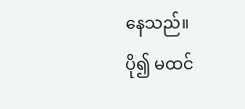နေသည်။
ပို၍ မထင်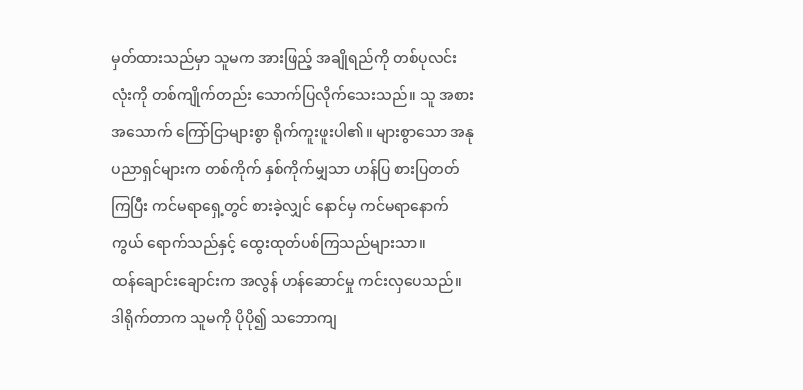မှတ်ထားသည်မှာ သူမက အားဖြည့် အချိုရည်ကို တစ်ပုလင်းလုံးကို တစ်ကျိုက်တည်း သောက်ပြလိုက်သေးသည်။ သူ အစားအသောက် ကြော်ငြာများစွာ ရိုက်ကူးဖူးပါ၏။ များစွာသော အနုပညာရှင်များက တစ်ကိုက် နှစ်ကိုက်မျှသာ ဟန်ပြ စားပြတတ်ကြပြီး ကင်မရာရှေ့တွင် စားခဲ့လျှင် နောင်မှ ကင်မရာနောက်ကွယ် ရောက်သည်နှင့် ထွေးထုတ်ပစ်ကြသည်များသာ။
ထန်ချောင်းချောင်းက အလွန် ဟန်ဆောင်မှု ကင်းလှပေသည်။ ဒါရိုက်တာက သူမကို ပိုပို၍ သဘောကျ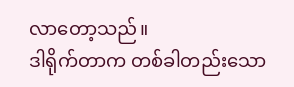လာတော့သည်။
ဒါရိုက်တာက တစ်ခါတည်းသော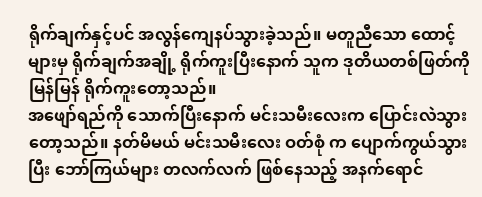ရိုက်ချက်နှင့်ပင် အလွန်ကျေနပ်သွားခဲ့သည်။ မတူညီသော ထောင့်များမှ ရိုက်ချက်အချို့ ရိုက်ကူးပြီးနောက် သူက ဒုတိယတစ်ဖြတ်ကို မြန်မြန် ရိုက်ကူးတော့သည်။
အဖျော်ရည်ကို သောက်ပြီးနောက် မင်းသမီးလေးက ပြောင်းလဲသွားတော့သည်။ နတ်မိမယ် မင်းသမီးလေး ဝတ်စုံ က ပျောက်ကွယ်သွားပြီး ဘော်ကြယ်များ တလက်လက် ဖြစ်နေသည့် အနက်ရောင်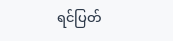ရင်ပြတ်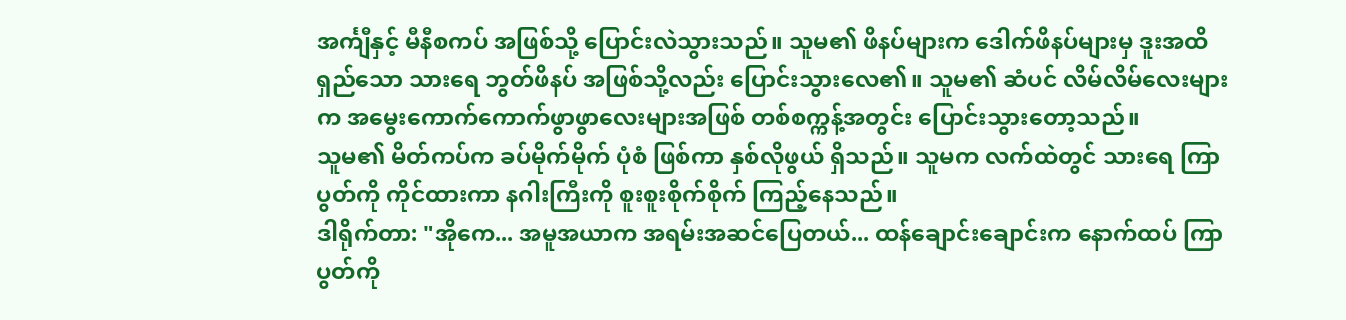အင်္ကျီနှင့် မီနီစကပ် အဖြစ်သို့ ပြောင်းလဲသွားသည်။ သူမ၏ ဖိနပ်များက ဒေါက်ဖိနပ်များမှ ဒူးအထိ ရှည်သော သားရေ ဘွတ်ဖိနပ် အဖြစ်သို့လည်း ပြောင်းသွားလေ၏။ သူမ၏ ဆံပင် လိမ်လိမ်လေးများက အမွေးကောက်ကောက်ဖွာဖွာလေးများအဖြစ် တစ်စက္ကန့်အတွင်း ပြောင်းသွားတော့သည်။
သူမ၏ မိတ်ကပ်က ခပ်မိုက်မိုက် ပုံစံ ဖြစ်ကာ နှစ်လိုဖွယ် ရှိသည်။ သူမက လက်ထဲတွင် သားရေ ကြာပွတ်ကို ကိုင်ထားကာ နဂါးကြီးကို စူးစူးစိုက်စိုက် ကြည့်နေသည်။
ဒါရိုက်တာ: "အိုကေ... အမူအယာက အရမ်းအဆင်ပြေတယ်... ထန်ချောင်းချောင်းက နောက်ထပ် ကြာပွတ်ကို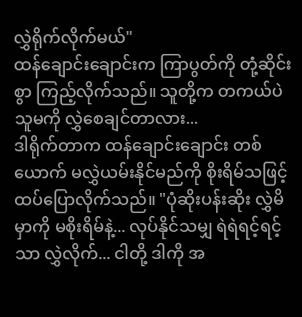လွှဲရိုက်လိုက်မယ်"
ထန်ချောင်းချောင်းက ကြာပွတ်ကို တုံ့ဆိုင်းစွာ ကြည့်လိုက်သည်။ သူတို့က တကယ်ပဲ သူမကို လွှဲစေချင်တာလား...
ဒါရိုက်တာက ထန်ချောင်းချောင်း တစ်ယောက် မလွှဲယမ်းနိုင်မည်ကို စိုးရိမ်သဖြင့် ထပ်ပြောလိုက်သည်။ "ပုံဆိုးပန်းဆိုး လွှဲမိမှာကို မစိုးရိမ်နဲ့... လုပ်နိုင်သမျှ ရဲရဲရင့်ရင့်သာ လွှဲလိုက်... ငါတို့ ဒါကို အ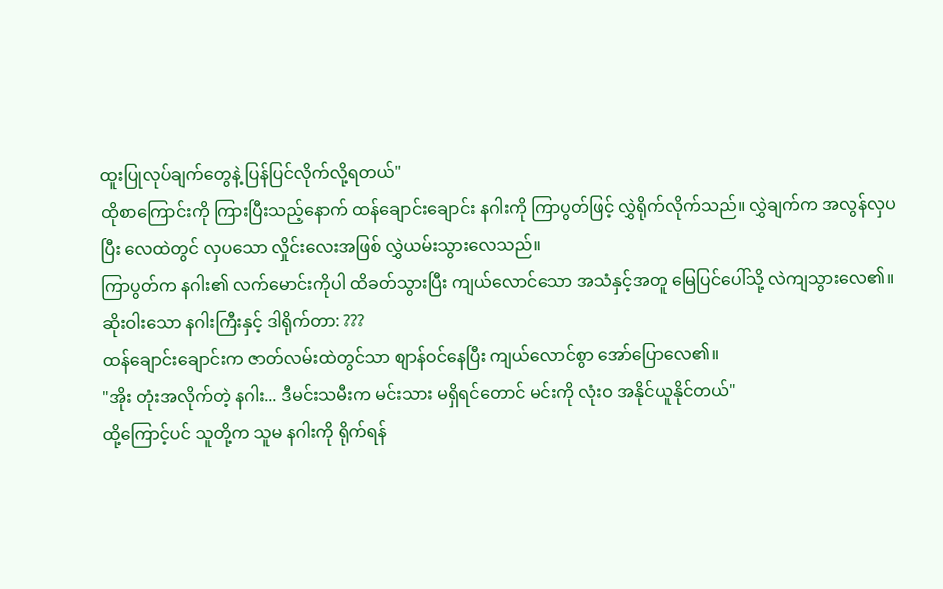ထူးပြုလုပ်ချက်တွေနဲ့ ပြန်ပြင်လိုက်လို့ရတယ်"
ထိုစာကြောင်းကို ကြားပြီးသည့်နောက် ထန်ချောင်းချောင်း နဂါးကို ကြာပွတ်ဖြင့် လွှဲရိုက်လိုက်သည်။ လွှဲချက်က အလွန်လှပပြီး လေထဲတွင် လှပသော လှိုင်းလေးအဖြစ် လွှဲယမ်းသွားလေသည်။
ကြာပွတ်က နဂါး၏ လက်မောင်းကိုပါ ထိခတ်သွားပြီး ကျယ်လောင်သော အသံနှင့်အတူ မြေပြင်ပေါ်သို့ လဲကျသွားလေ၏။
ဆိုးဝါးသော နဂါးကြီးနှင့် ဒါရိုက်တာ: ???
ထန်ချောင်းချောင်းက ဇာတ်လမ်းထဲတွင်သာ စျာန်ဝင်နေပြီး ကျယ်လောင်စွာ အော်ပြောလေ၏။
"အိုး တုံးအလိုက်တဲ့ နဂါး... ဒီမင်းသမီးက မင်းသား မရှိရင်တောင် မင်းကို လုံးဝ အနိုင်ယူနိုင်တယ်"
ထို့ကြောင့်ပင် သူတို့က သူမ နဂါးကို ရိုက်ရန်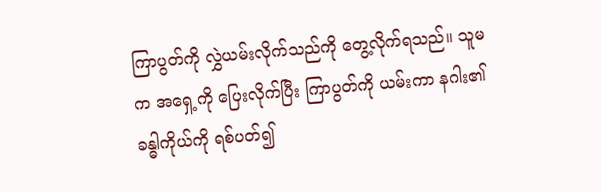ကြာပွတ်ကို လွှဲယမ်းလိုက်သည်ကို တွေ့လိုက်ရသည်။ သူမက အရှေ့ကို ပြေးလိုက်ပြီး ကြာပွတ်ကို ယမ်းကာ နဂါး၏ ခန္ဓါကိုယ်ကို ရစ်ပတ်၍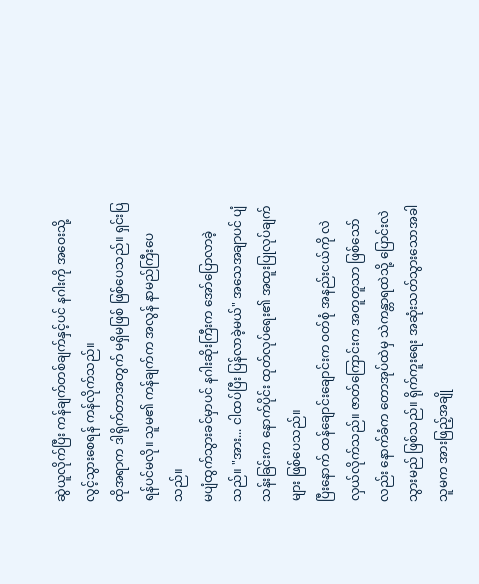ဆွဲယူလိုက်ပြီး ကန်ချက်တစ်ချက်နှင့်ပင် နဂါးကို အဝေးသို့ လွင့်သွားစေရန် ကန်လိုက်သည်။
ထိုအရာက ဒါရိုက်တာအတွက် မရှိမဖြစ် ဖြစ်ပေသည်။ ရှင်းပြရန်ပင်မလို။ သူမ၏ ကန်ချက်က အလွန် နာမည်ကြီးပေသည်။
မပျံထွက်သွားခင်မှာပင် နဂါးဆိုးကြီးက အော်ပြောလာခဲ့သည်။ "အား... ငါထပ်ပြီး ပြန်လာခဲ့မယ်" အသေအချာပင် ပျံသန်းခြင်းက နောက်ပိုင်း ထုတ်လုပ်ရေး၏ အထူးပြုလုပ်ချက်များ ဖြစ်ပေသည်။
ပြီးနောက် ထန်ချောင်းချောင်းက ဝတ်စုံ အနည်းငယ်ကို လဲလှယ်လိုက်သည်။ ဇာတ်ကြောင်းက အတူတူသာ ဖြစ်သော်လည်း နောက်ခံက တောအုပ်ထဲမှ သဲကန္တာရထဲသို့ ပြောင်းလဲသွားမည် ဖြစ်သည်။ ရိုက်ကူးရေး အဆုံးသတ်သွားသောအခါ သူမက အားဖြည့်အချို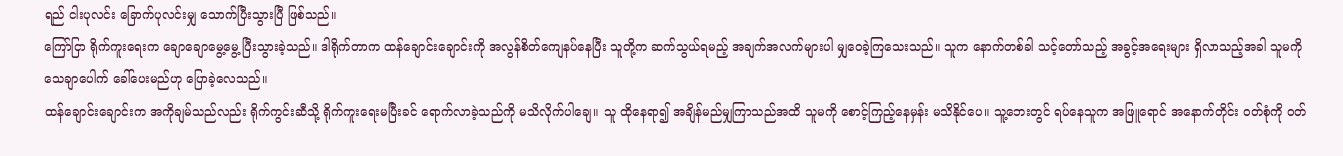ရည် ငါးပုလင်း ခြောက်ပုလင်းမျှ သောက်ပြီးသွားပြီ ဖြစ်သည်။
ကြော်ငြာ ရိုက်ကူးရေးက ချောချောမွေ့မွေ့ ပြီးသွားခဲ့သည်။ ဒါရိုက်တာက ထန်ချောင်းချောင်းကို အလွန်စိတ်ကျေနပ်နေပြီး သူတို့က ဆက်သွယ်ရမည့် အချက်အလက်များပါ မျှဝေခဲ့ကြသေးသည်။ သူက နောက်တစ်ခါ သင့်တော်သည့် အခွင့်အရေးများ ရှိလာသည့်အခါ သူမကို သေချာပေါက် ခေါ်ပေးမည်ဟု ပြောခဲ့လေသည်။
ထန်ချောင်းချောင်းက အကိုချမ်သည်လည်း ရိုက်ကွင်းဆီသို့ ရိုက်ကူးရေးမပြီးခင် ရောက်လာခဲ့သည်ကို မသိလိုက်ပါချေ။ သူ ထိုနေရာ၍ အချိန်မည်မျှကြာသည်အထိ သူမကို စောင့်ကြည့်နေမှန်း မသိနိုင်ပေ။ သူ့ဘေးတွင် ရပ်နေသူက အဖြူရောင် အနောက်တိုင်း ဝတ်စုံကို ဝတ်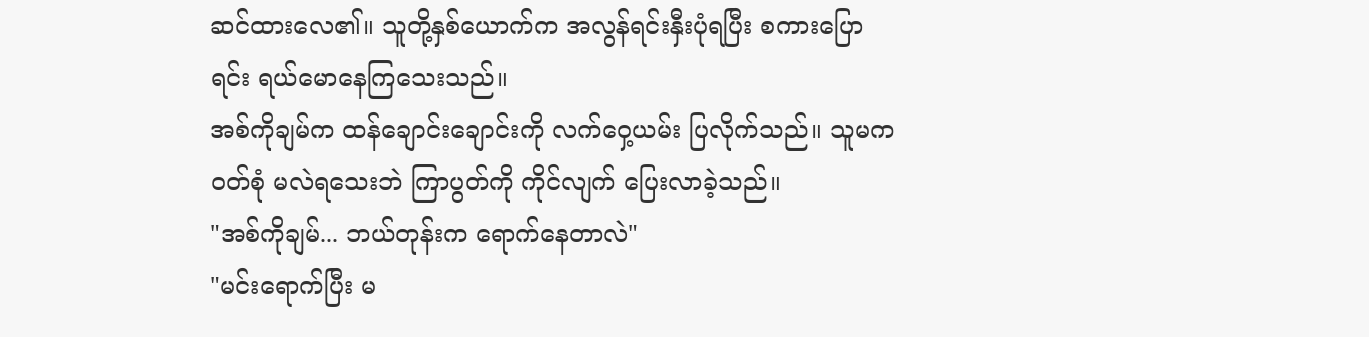ဆင်ထားလေ၏။ သူတို့နှစ်ယောက်က အလွန်ရင်းနှီးပုံရပြီး စကားပြောရင်း ရယ်မောနေကြသေးသည်။
အစ်ကိုချမ်က ထန်ချောင်းချောင်းကို လက်ဝှေ့ယမ်း ပြလိုက်သည်။ သူမက ဝတ်စုံ မလဲရသေးဘဲ ကြာပွတ်ကို ကိုင်လျက် ပြေးလာခဲ့သည်။
"အစ်ကိုချမ်... ဘယ်တုန်းက ရောက်နေတာလဲ"
"မင်းရောက်ပြီး မ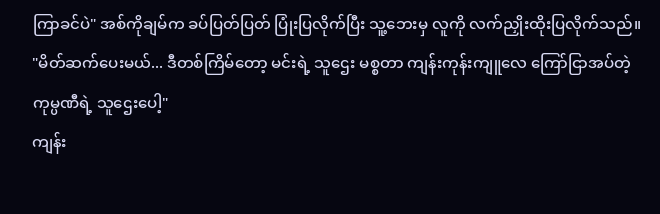ကြာခင်ပဲ" အစ်ကိုချမ်က ခပ်ပြတ်ပြတ် ပြုံးပြလိုက်ပြီး သူ့ဘေးမှ လူကို လက်ညှိုးထိုးပြလိုက်သည်။
"မိတ်ဆက်ပေးမယ်... ဒီတစ်ကြိမ်တော့ မင်းရဲ့ သူဌေး မစ္စတာ ကျန်းကုန်းကျူလေ ကြော်ငြာအပ်တဲ့ ကုမ္ပဏီရဲ့ သူဌေးပေါ့"
ကျန်း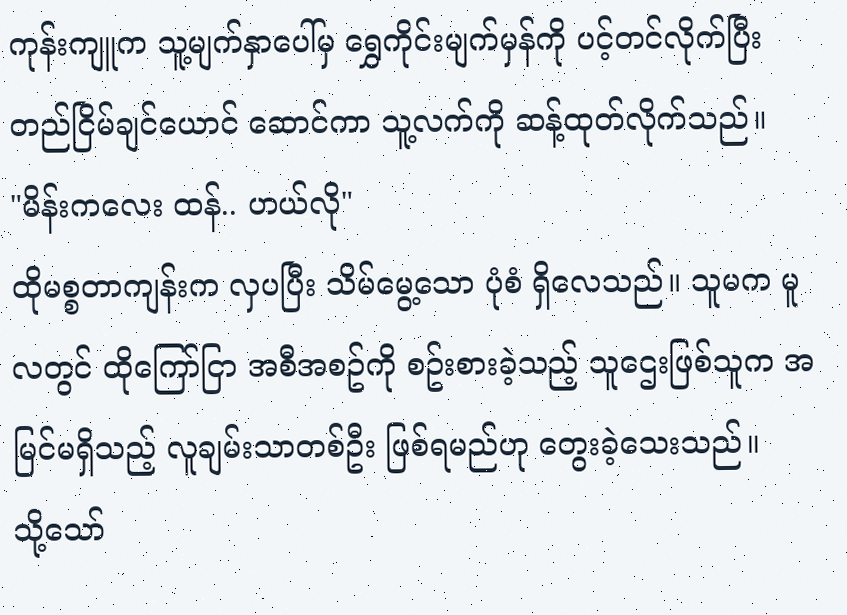ကုန်းကျူက သူ့မျက်နှာပေါ်မှ ရွှေကိုင်းမျက်မှန်ကို ပင့်တင်လိုက်ပြီး တည်ငြိမ်ချင်ယောင် ဆောင်ကာ သူ့လက်ကို ဆန့်ထုတ်လိုက်သည်။
"မိန်းကလေး ထန်.. ဟယ်လို"
ထိုမစ္စတာကျန်းက လှပပြီး သိမ်မွေ့သော ပုံစံ ရှိလေသည်။ သူမက မူလတွင် ထိုကြော်ငြာ အစီအစဥ်ကို စဥ်းစားခဲ့သည့် သူဌေးဖြစ်သူက အမြင်မရှိသည့် လူချမ်းသာတစ်ဦး ဖြစ်ရမည်ဟု တွေးခဲ့သေးသည်။
သို့သော်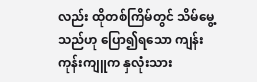လည်း ထိုတစ်ကြိမ်တွင် သိမ်မွေ့သည်ဟု ပြော၍ရသော ကျန်းကုန်းကျူက နှလုံးသား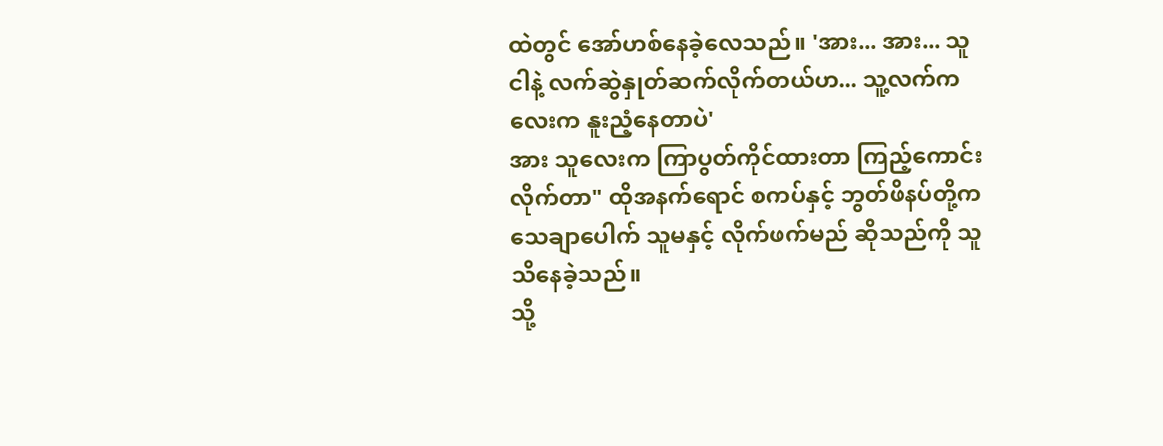ထဲတွင် အော်ဟစ်နေခဲ့လေသည်။ 'အား... အား... သူ ငါနဲ့ လက်ဆွဲနှုတ်ဆက်လိုက်တယ်ဟ... သူ့လက်ကလေးက နူးညံ့နေတာပဲ'
အား သူလေးက ကြာပွတ်ကိုင်ထားတာ ကြည့်ကောင်းလိုက်တာ" ထိုအနက်ရောင် စကပ်နှင့် ဘွတ်ဖိနပ်တို့က သေချာပေါက် သူမနှင့် လိုက်ဖက်မည် ဆိုသည်ကို သူသိနေခဲ့သည်။
သို့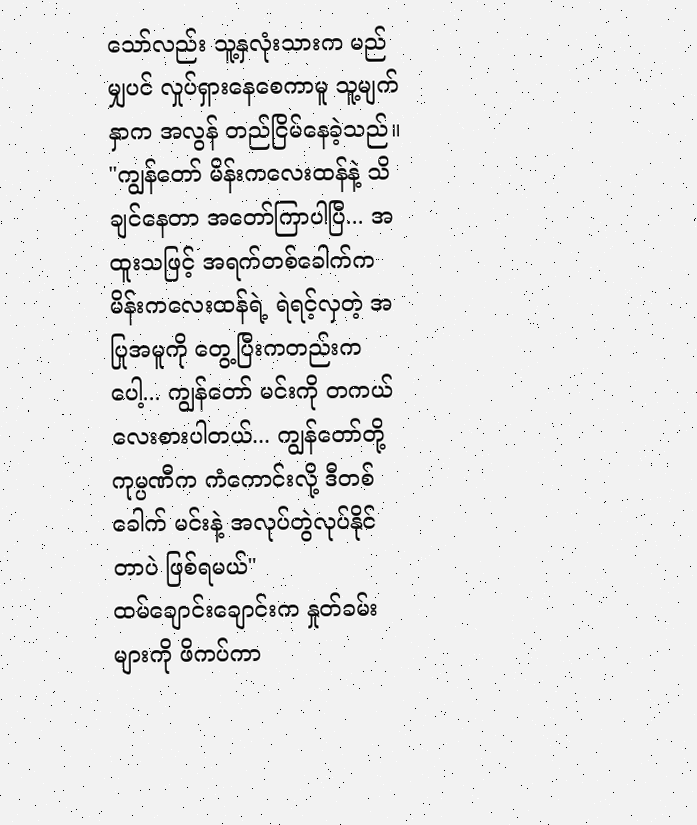သော်လည်း သူ့နှလုံးသားက မည်မျှပင် လှုပ်ရှားနေစေကာမူ သူ့မျက်နှာက အလွန် တည်ငြိမ်နေခဲ့သည်။
"ကျွန်တော် မိန်းကလေးထန်နဲ့ သိချင်နေတာ အတော်ကြာပါပြီ... အထူးသဖြင့် အရက်တစ်ခေါက်က မိန်းကလေးထန်ရဲ့ ရဲရင့်လှတဲ့ အပြုအမူကို တွေ့ပြီးကတည်းကပေါ့... ကျွန်တော် မင်းကို တကယ် လေးစားပါတယ်... ကျွန်တော်တို့ ကုမ္ပဏီက ကံကောင်းလို့ ဒီတစ်ခေါက် မင်းနဲ့ အလုပ်တွဲလုပ်နိုင်တာပဲ ဖြစ်ရမယ်"
ထမ်ချောင်းချောင်းက နှုတ်ခမ်းများကို ဖိကပ်ကာ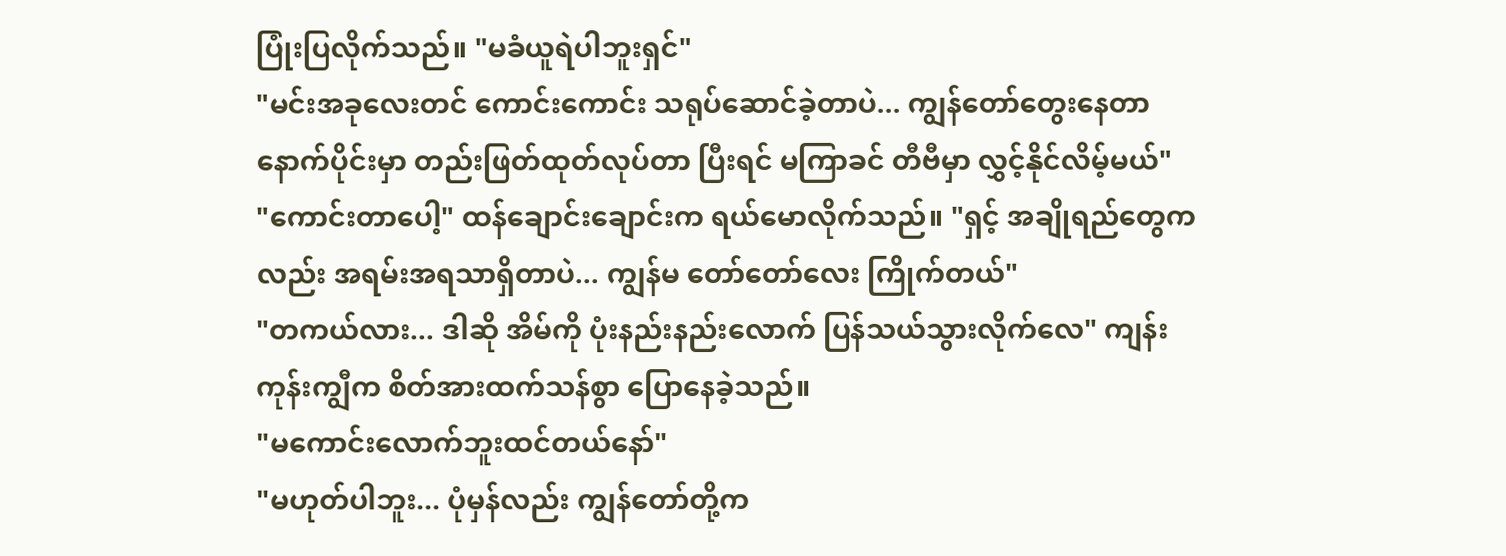ပြုံးပြလိုက်သည်။ "မခံယူရဲပါဘူးရှင်"
"မင်းအခုလေးတင် ကောင်းကောင်း သရုပ်ဆောင်ခဲ့တာပဲ... ကျွန်တော်တွေးနေတာ နောက်ပိုင်းမှာ တည်းဖြတ်ထုတ်လုပ်တာ ပြီးရင် မကြာခင် တီဗီမှာ လွှင့်နိုင်လိမ့်မယ်"
"ကောင်းတာပေါ့" ထန်ချောင်းချောင်းက ရယ်မောလိုက်သည်။ "ရှင့် အချိုရည်တွေကလည်း အရမ်းအရသာရှိတာပဲ... ကျွန်မ တော်တော်လေး ကြိုက်တယ်"
"တကယ်လား... ဒါဆို အိမ်ကို ပုံးနည်းနည်းလောက် ပြန်သယ်သွားလိုက်လေ" ကျန်းကုန်းကျွီက စိတ်အားထက်သန်စွာ ပြောနေခဲ့သည်။
"မကောင်းလောက်ဘူးထင်တယ်နော်"
"မဟုတ်ပါဘူး... ပုံမှန်လည်း ကျွန်တော်တို့က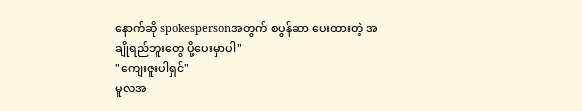နောက်ဆို spokespersonအတွက် စပွန်ဆာ ပေးထားတဲ့ အချိုရည်ဘူးတွေ ပို့ပေးမှာပါ"
"ကျေးဇူးပါရှင်"
မူလအ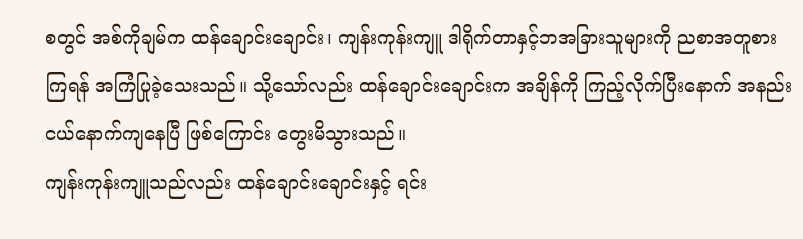စတွင် အစ်ကိုချမ်က ထန်ချောင်းချောင်း၊ ကျန်းကုန်းကျူ ဒါရိုက်တာနှင့်ဘအခြားသူများကို ညစာအတူစားကြရန် အကြံပြုခဲ့သေးသည်။ သို့သော်လည်း ထန်ချောင်းချောင်းက အချိန်ကို ကြည့်လိုက်ပြီးနောက် အနည်းငယ်နောက်ကျနေပြီ ဖြစ်ကြောင်း တွေးမိသွားသည်။
ကျန်းကုန်းကျူသည်လည်း ထန်ချောင်းချောင်းနှင့် ရင်း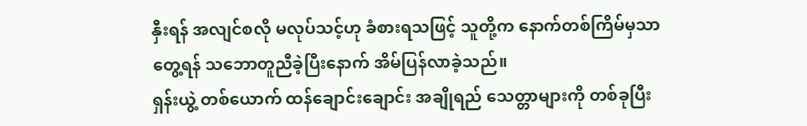နှီးရန် အလျင်စလို မလုပ်သင့်ဟု ခံစားရသဖြင့် သူတို့က နောက်တစ်ကြိမ်မှသာ တွေ့ရန် သဘောတူညီခဲ့ပြီးနောက် အိမ်ပြန်လာခဲ့သည်။
ရှန်းယွဲ့ တစ်ယောက် ထန်ချောင်းချောင်း အချိုရည် သေတ္တာများကို တစ်ခုပြီး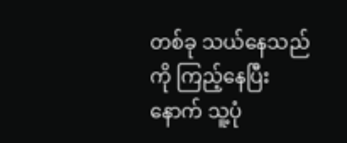တစ်ခု သယ်နေသည်ကို ကြည့်နေပြီးနောက် သူ့ပုံ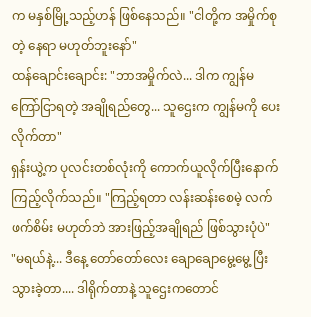က မနှစ်မြို့သည့်ဟန် ဖြစ်နေသည်။ "ငါတို့က အမှိုက်စုတဲ့ နေရာ မဟုတ်ဘူးနော်"
ထန်ချောင်းချောင်း: "ဘာအမှိုက်လဲ... ဒါက ကျွန်မ ကြော်ငြာရတဲ့ အချိုရည်တွေ... သူဌေးက ကျွန်မကို ပေးလိုက်တာ"
ရှန်းယွဲ့က ပုလင်းတစ်လုံးကို ကောက်ယူလိုက်ပြီးနောက် ကြည့်လိုက်သည်။ "ကြည့်ရတာ လန်းဆန်းစေမဲ့ လက်ဖက်စိမ်း မဟုတ်ဘဲ အားဖြည့်အချိုရည် ဖြစ်သွားပုံပဲ"
"မရယ်နဲ့... ဒီနေ့ တော်တော်လေး ချောချောမွေ့မွေ့ ပြီးသွားခဲ့တာ.... ဒါရိုက်တာနဲ့ သူဌေးကတောင်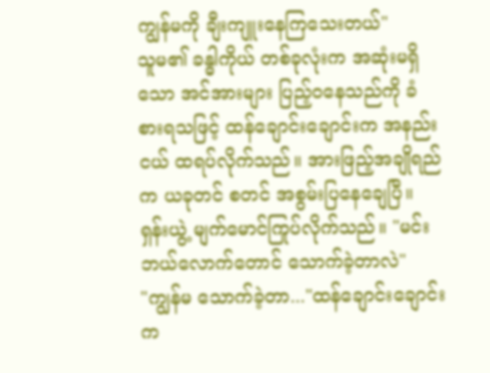ကျွန်မကို ချီးကျူးနေကြသေးတယ်"
သူမ၏ ခန္ဓါကိုယ် တစ်ခုလုံးက အဆုံးမရှိသော အင်အားများ ပြည့်ဝနေသည်ကို ခံစားရသဖြင့် ထန်ချောင်းချောင်းက အနည်းငယ် ထရပ်လိုက်သည်။ အားဖြည့်အချိုရည်က ယခုတင် စတင် အစွမ်းပြနေချေပြီ။
ရှန်းယွဲ့ မျက်မောင်ကြုပ်လိုက်သည်။ "မင်းဘယ်လောက်တောင် သောက်ခဲ့တာလဲ"
"ကျွန်မ သောက်ခဲ့တာ..."ထန်ချောင်းချောင်းက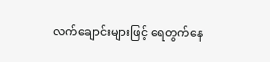လက်ချောင်းများဖြင့် ရေတွက်နေ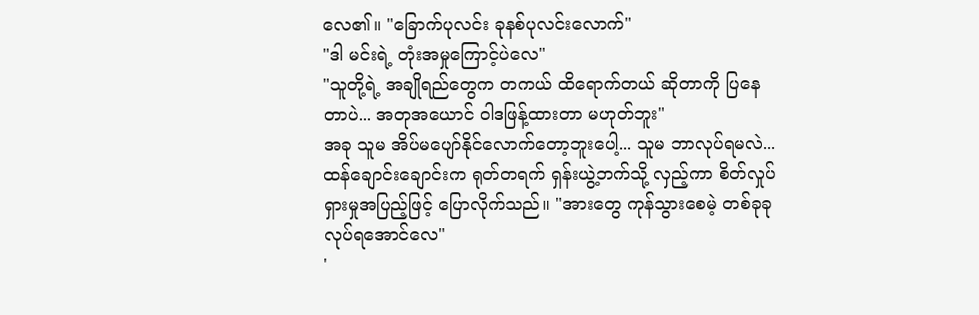လေ၏။ "ခြောက်ပုလင်း ခုနစ်ပုလင်းလောက်"
"ဒါ မင်းရဲ့ တုံးအမှုကြောင့်ပဲလေ"
"သူတို့ရဲ့ အချိုရည်တွေက တကယ် ထိရောက်တယ် ဆိုတာကို ပြနေတာပဲ... အတုအယောင် ဝါဒဖြန့်ထားတာ မဟုတ်ဘူး"
အခု သူမ အိပ်မပျော်နိုင်လောက်တော့ဘူးပေါ့... သူမ ဘာလုပ်ရမလဲ...
ထန်ချောင်းချောင်းက ရုတ်တရက် ရှန်းယွဲ့ဘက်သို့ လှည့်ကာ စိတ်လှုပ်ရှားမှုအပြည့်ဖြင့် ပြောလိုက်သည်။ "အားတွေ ကုန်သွားစေမဲ့ တစ်ခုခု လုပ်ရအောင်လေ"
'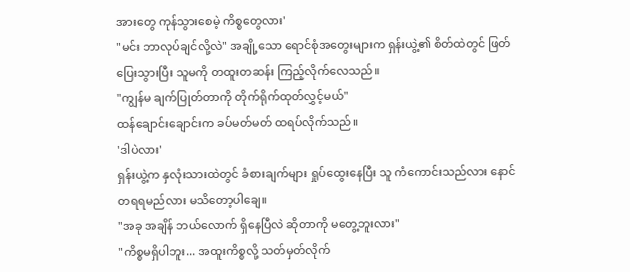အားတွေ ကုန်သွားစေမဲ့ ကိစ္စတွေလား'
"မင်း ဘာလုပ်ချင်လို့လဲ" အချို့သော ရောင်စုံအတွေးများက ရှန်းယွဲ့၏ စိတ်ထဲတွင် ဖြတ်ပြေးသွားပြီး သူမကို တထူးတဆန်း ကြည့်လိုက်လေသည်။
"ကျွန်မ ချက်ပြုတ်တာကို တိုက်ရိုက်ထုတ်လွှင့်မယ်"
ထန်ချောင်းချောင်းက ခပ်မတ်မတ် ထရပ်လိုက်သည်။
'ဒါပဲလား'
ရှန်းယွဲ့က နှလုံးသားထဲတွင် ခံစားချက်များ ရှုပ်ထွေးနေပြီး သူ ကံကောင်းသည်လား နောင်တရရမည်လား မသိတော့ပါချေ။
"အခု အချိန် ဘယ်လောက် ရှိနေပြီလဲ ဆိုတာကို မတွေ့ဘူးလား"
"ကိစ္စမရှိပါဘူး... အထူးကိစ္စလို့ သတ်မှတ်လိုက်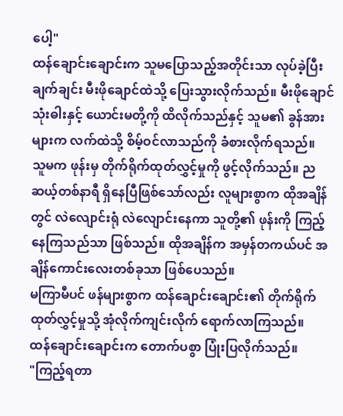ပေါ့"
ထန်ချောင်းချောင်းက သူမပြောသည့်အတိုင်းသာ လုပ်ခဲ့ပြီး ချက်ချင်း မီးဖိုချောင်ထဲသို့ ပြေးသွားလိုက်သည်။ မီးဖိုချောင်သုံးဓါးနှင့် ယောင်းမတို့ကို ထိလိုက်သည်နှင့် သူမ၏ ခွန်အားများက လက်ထဲသို့ စိမ့်ဝင်လာသည်ကို ခံစားလိုက်ရသည်။
သူမက ဖုန်းမှ တိုက်ရိုက်ထုတ်လွှင့်မှုကို ဖွင့်လိုက်သည်။ ည ဆယ့်တစ်နာရီ ရှိနေပြီဖြစ်သော်လည်း လူများစွာက ထိုအချိန်တွင် လဲလျောင်းရုံ လဲလျောင်းနေကာ သူတို့၏ ဖုန်းကို ကြည့်နေကြသည်သာ ဖြစ်သည်။ ထိုအချိန်က အမှန်တကယ်ပင် အချိန်ကောင်းလေးတစ်ခုသာ ဖြစ်ပေသည်။
မကြာမီပင် ဖန်များစွာက ထန်ချောင်းချောင်း၏ တိုက်ရိုက်ထုတ်လွှင့်မှုသို့ အုံလိုက်ကျင်းလိုက် ရောက်လာကြသည်။
ထန်ချောင်းချောင်းက တောက်ပစွာ ပြုံးပြလိုက်သည်။
"ကြည့်ရတာ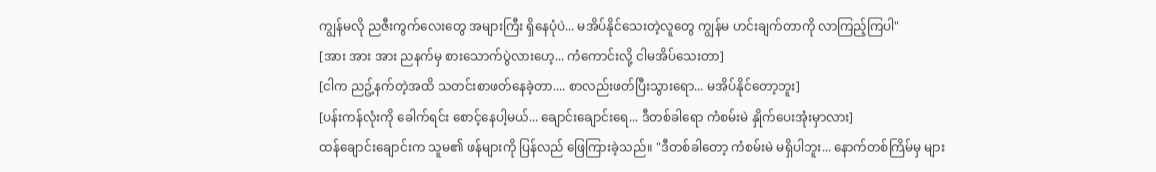ကျွန်မလို ညဇီးကွက်လေးတွေ အများကြီး ရှိနေပုံပဲ... မအိပ်နိုင်သေးတဲ့လူတွေ ကျွန်မ ဟင်းချက်တာကို လာကြည့်ကြပါ"
[အား အား အား ညနက်မှ စားသောက်ပွဲလားဟေ့... ကံကောင်းလို့ ငါမအိပ်သေးတာ]
[ငါက ညဥ့်နက်တဲ့အထိ သတင်းစာဖတ်နေခဲ့တာ.... စာလည်းဖတ်ပြီးသွားရော... မအိပ်နိုင်တော့ဘူး]
[ပန်းကန်လုံးကို ခေါက်ရင်း စောင့်နေပါ့မယ်... ချောင်းချောင်းရေ... ဒီတစ်ခါရော ကံစမ်းမဲ နှိုက်ပေးအုံးမှာလား]
ထန်ချောင်းချောင်းက သူမ၏ ဖန်များကို ပြန်လည် ဖြေကြားခဲ့သည်။ "ဒီတစ်ခါတော့ ကံစမ်းမဲ မရှိပါဘူး... နောက်တစ်ကြိမ်မှ များ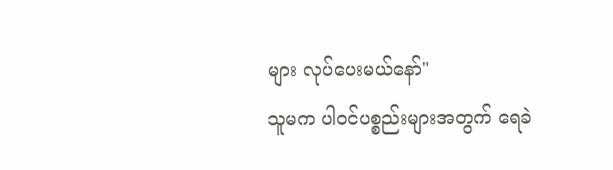များ လုပ်ပေးမယ်နော်"
သူမက ပါဝင်ပစ္စည်းများအတွက် ရေခဲ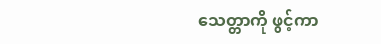သေတ္တာကို ဖွင့်ကာ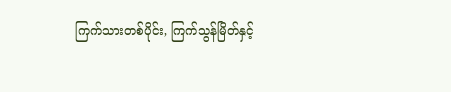ကြက်သားတစ်ပိုင်း, ကြက်သွန်မြိတ်နှင့်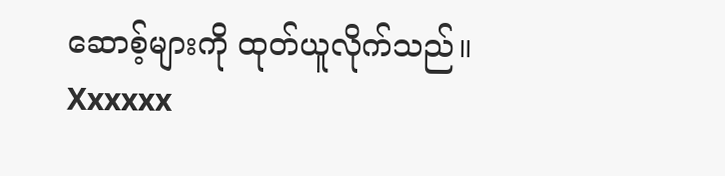ဆောစ့်များကို ထုတ်ယူလိုက်သည်။
Xxxxxx